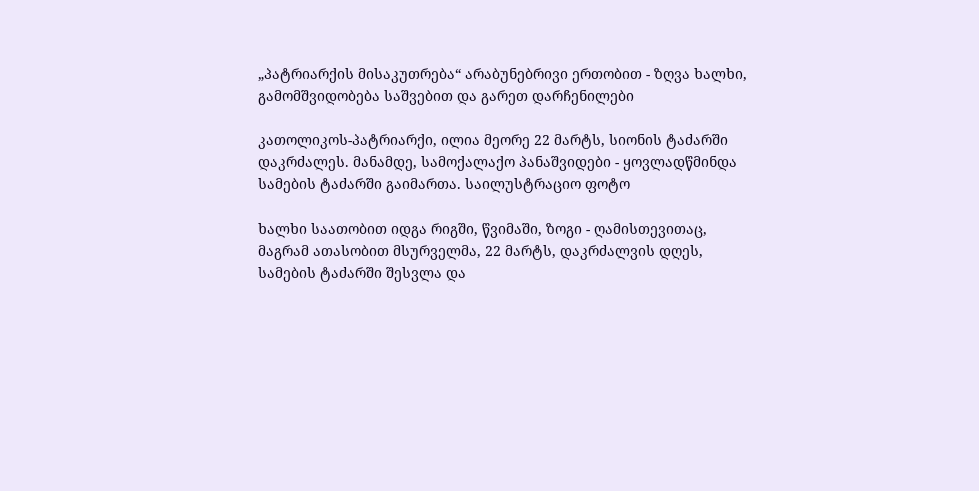„პატრიარქის მისაკუთრება“ არაბუნებრივი ერთობით - ზღვა ხალხი, გამომშვიდობება საშვებით და გარეთ დარჩენილები

კათოლიკოს-პატრიარქი, ილია მეორე 22 მარტს, სიონის ტაძარში დაკრძალეს. მანამდე, სამოქალაქო პანაშვიდები - ყოვლადწმინდა სამების ტაძარში გაიმართა. საილუსტრაციო ფოტო

ხალხი საათობით იდგა რიგში, წვიმაში, ზოგი - ღამისთევითაც, მაგრამ ათასობით მსურველმა, 22 მარტს, დაკრძალვის დღეს, სამების ტაძარში შესვლა და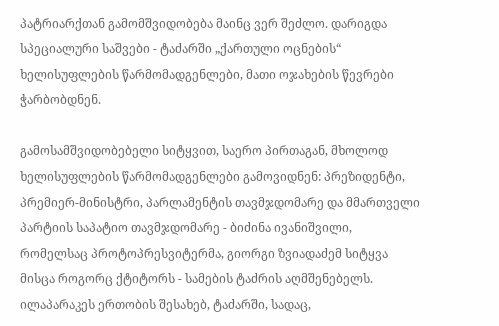პატრიარქთან გამომშვიდობება მაინც ვერ შეძლო. დარიგდა სპეციალური საშვები - ტაძარში „ქართული ოცნების“ ხელისუფლების წარმომადგენლები, მათი ოჯახების წევრები ჭარბობდნენ.

გამოსამშვიდობებელი სიტყვით, საერო პირთაგან, მხოლოდ ხელისუფლების წარმომადგენლები გამოვიდნენ: პრეზიდენტი, პრემიერ-მინისტრი, პარლამენტის თავმჯდომარე და მმართველი პარტიის საპატიო თავმჯდომარე - ბიძინა ივანიშვილი, რომელსაც პროტოპრესვიტერმა, გიორგი ზვიადაძემ სიტყვა მისცა როგორც ქტიტორს - სამების ტაძრის აღმშენებელს. ილაპარაკეს ერთობის შესახებ, ტაძარში, სადაც,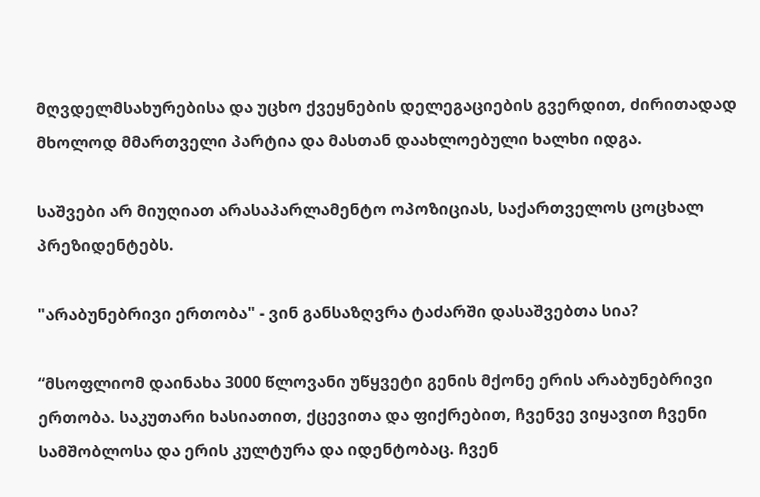მღვდელმსახურებისა და უცხო ქვეყნების დელეგაციების გვერდით, ძირითადად მხოლოდ მმართველი პარტია და მასთან დაახლოებული ხალხი იდგა.

საშვები არ მიუღიათ არასაპარლამენტო ოპოზიციას, საქართველოს ცოცხალ პრეზიდენტებს.

"არაბუნებრივი ერთობა" - ვინ განსაზღვრა ტაძარში დასაშვებთა სია?

“მსოფლიომ დაინახა 3000 წლოვანი უწყვეტი გენის მქონე ერის არაბუნებრივი ერთობა. საკუთარი ხასიათით, ქცევითა და ფიქრებით, ჩვენვე ვიყავით ჩვენი სამშობლოსა და ერის კულტურა და იდენტობაც. ჩვენ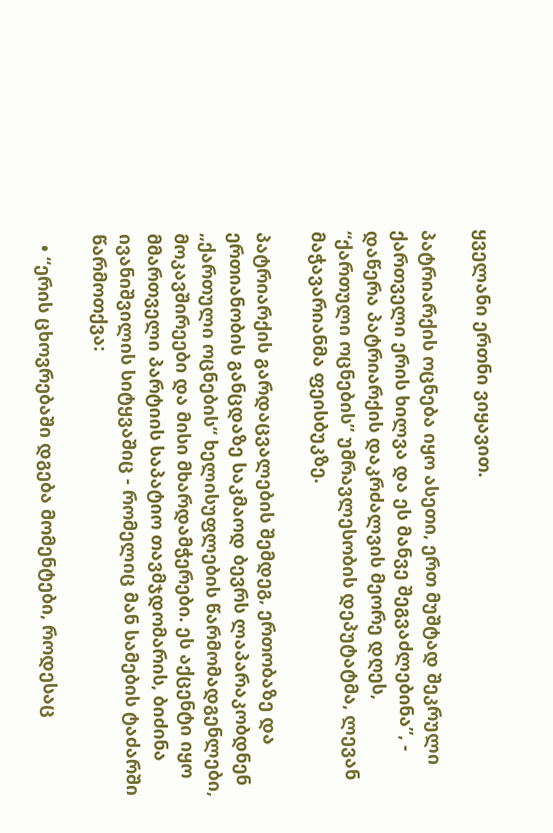ყველანი ერთნი ვიყავით.

პატრიარქის ოცნება იყო ასეთი, ერთ მუშტად შეკრული ქართველი ერის ხილვა და ეს მანვე შეგვაძლებინა”, - დაწერა პატრიარქის დაკრძალვის მეორე დღეს, “ქართული ოცნების” უმრავლესობის დეპუტატმა, ლევან მაჭავარიანმა ფეისბუკზე.

პატრიარქის გარდაცვალების შემდეგ, ერთობაზე და ერთიანობის განცდაზე საკმაოდ ბევრს ლაპარაკობდნენ „ქართული ოცნების“ ხელისუფლების წარმომადგენლები, მოკავშირეები და მისი მხარდამჭერები. ეს აქცენტი იყო მმართველი პარტიის საპატიო თავმჯდომარის, ბიძინა ივანიშვილის სიტყვაშიც - რომელიც მან სამების ტაძარში წარმოთქვა:

  • “ერის ცხოვრებაში დგება მომენტები, როდესაც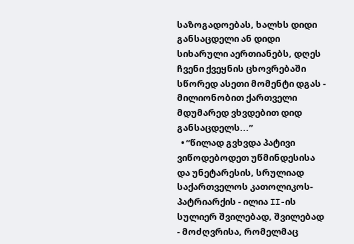საზოგადოებას, ხალხს დიდი განსაცდელი ან დიდი სიხარული აერთიანებს, დღეს ჩვენი ქვეყნის ცხოვრებაში სწორედ ასეთი მომენტი დგას - მილიონობით ქართველი მდუმარედ ვხვდებით დიდ განსაცდელს...”
  • “წილად გვხვდა პატივი ვიწოდებოდეთ უწმინდესისა და უნეტარესის, სრულიად საქართველოს კათოლიკოს-პატრიარქის - ილია II-ის სულიერ შვილებად, შვილებად - მოძღვრისა, რომელმაც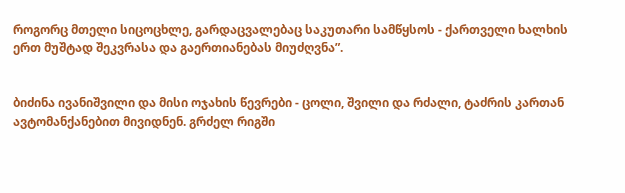როგორც მთელი სიცოცხლე, გარდაცვალებაც საკუთარი სამწყსოს - ქართველი ხალხის ერთ მუშტად შეკვრასა და გაერთიანებას მიუძღვნა”.


ბიძინა ივანიშვილი და მისი ოჯახის წევრები - ცოლი, შვილი და რძალი, ტაძრის კართან ავტომანქანებით მივიდნენ. გრძელ რიგში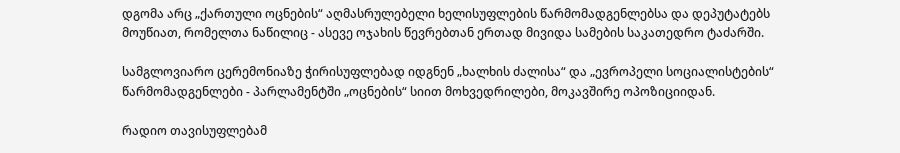დგომა არც „ქართული ოცნების“ აღმასრულებელი ხელისუფლების წარმომადგენლებსა და დეპუტატებს მოუწიათ, რომელთა ნაწილიც - ასევე ოჯახის წევრებთან ერთად მივიდა სამების საკათედრო ტაძარში.

სამგლოვიარო ცერემონიაზე ჭირისუფლებად იდგნენ „ხალხის ძალისა“ და „ევროპელი სოციალისტების“ წარმომადგენლები - პარლამენტში „ოცნების“ სიით მოხვედრილები, მოკავშირე ოპოზიციიდან.

რადიო თავისუფლებამ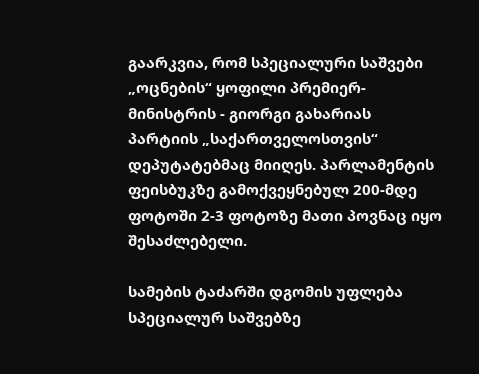გაარკვია, რომ სპეციალური საშვები „ოცნების“ ყოფილი პრემიერ-მინისტრის - გიორგი გახარიას პარტიის „საქართველოსთვის“ დეპუტატებმაც მიიღეს. პარლამენტის ფეისბუკზე გამოქვეყნებულ 200-მდე ფოტოში 2-3 ფოტოზე მათი პოვნაც იყო შესაძლებელი.

სამების ტაძარში დგომის უფლება სპეციალურ საშვებზე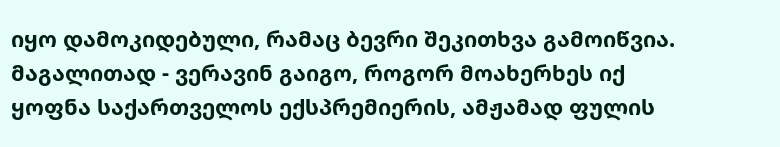იყო დამოკიდებული, რამაც ბევრი შეკითხვა გამოიწვია. მაგალითად - ვერავინ გაიგო, როგორ მოახერხეს იქ ყოფნა საქართველოს ექსპრემიერის, ამჟამად ფულის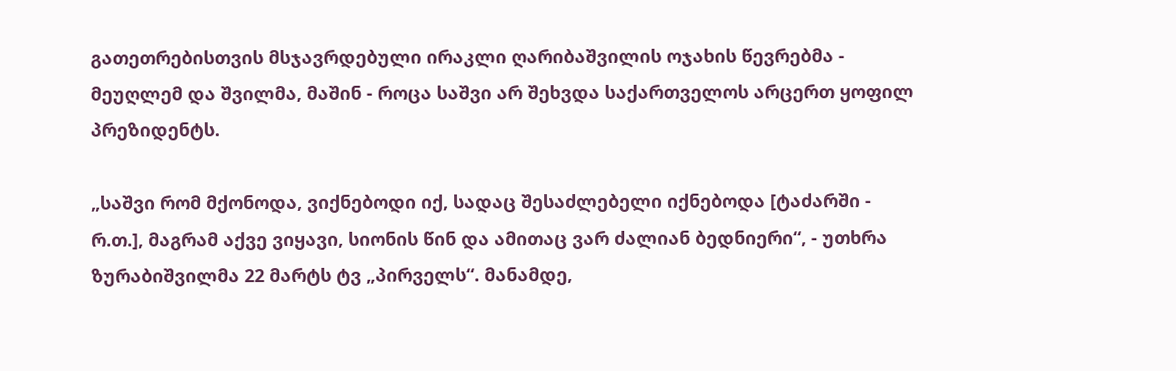გათეთრებისთვის მსჯავრდებული ირაკლი ღარიბაშვილის ოჯახის წევრებმა - მეუღლემ და შვილმა, მაშინ - როცა საშვი არ შეხვდა საქართველოს არცერთ ყოფილ პრეზიდენტს.

„საშვი რომ მქონოდა, ვიქნებოდი იქ, სადაც შესაძლებელი იქნებოდა [ტაძარში - რ.თ.], მაგრამ აქვე ვიყავი, სიონის წინ და ამითაც ვარ ძალიან ბედნიერი“, - უთხრა ზურაბიშვილმა 22 მარტს ტვ „პირველს“. მანამდე,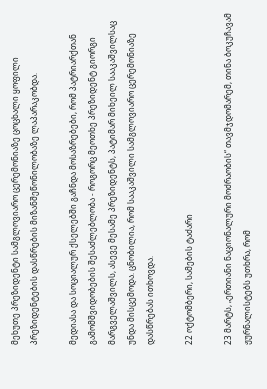მეხუთე პრეზიდენტი სამგლოვიარო ცერემონიაზე ცოცხალი ყოფილი პრეზიდენტების დასწრების მიზანშეწონილობაზე ლაპარაკობდა.

მედიასა და სოციალურ ქსელებში გაჩნდა მოსაზრებები, რომ პატრიარქთან გამომშვიდობების შესაძლებლობა - როგორც მეოთხე პრეზიდენტ გიორგი მარგველაშვილს, ასევე მესამე პრეზიდენტს, პატიმარ მიხეილ სააკაშვილსაც უნდა მისცემოდა. ცნობილია, რომ სააკაშვილი სამგლოვიარო ცერემონიაზე დასწრებას ითხოვდა.

22 ოქტომბერი, სამების ტაძარი

23 მარტს, „ერთიანი ნაციონალური მოძრაობის“ თავმჯდომარემ, თინა ბოკუჩავამ ჟურნალისტებს უთხრა, რომ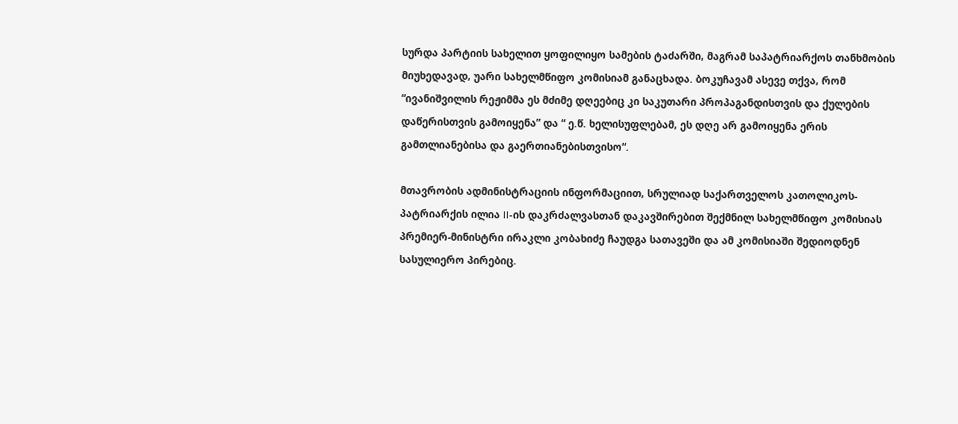სურდა პარტიის სახელით ყოფილიყო სამების ტაძარში, მაგრამ საპატრიარქოს თანხმობის მიუხედავად, უარი სახელმწიფო კომისიამ განაცხადა. ბოკუჩავამ ასევე თქვა, რომ “ივანიშვილის რეჟიმმა ეს მძიმე დღეებიც კი საკუთარი პროპაგანდისთვის და ქულების დაწერისთვის გამოიყენა” და “ ე.წ. ხელისუფლებამ, ეს დღე არ გამოიყენა ერის გამთლიანებისა და გაერთიანებისთვისო“.

მთავრობის ადმინისტრაციის ინფორმაციით, სრულიად საქართველოს კათოლიკოს-პატრიარქის ილია II-ის დაკრძალვასთან დაკავშირებით შექმნილ სახელმწიფო კომისიას პრემიერ-მინისტრი ირაკლი კობახიძე ჩაუდგა სათავეში და ამ კომისიაში შედიოდნენ სასულიერო პირებიც.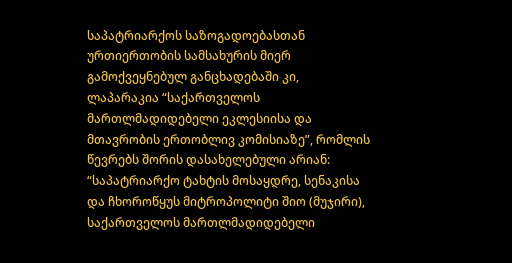საპატრიარქოს საზოგადოებასთან ურთიერთობის სამსახურის მიერ გამოქვეყნებულ განცხადებაში კი, ლაპარაკია “საქართველოს მართლმადიდებელი ეკლესიისა და მთავრობის ერთობლივ კომისიაზე”, რომლის წევრებს შორის დასახელებული არიან: “საპატრიარქო ტახტის მოსაყდრე, სენაკისა და ჩხოროწყუს მიტროპოლიტი შიო (მუჯირი), საქართველოს მართლმადიდებელი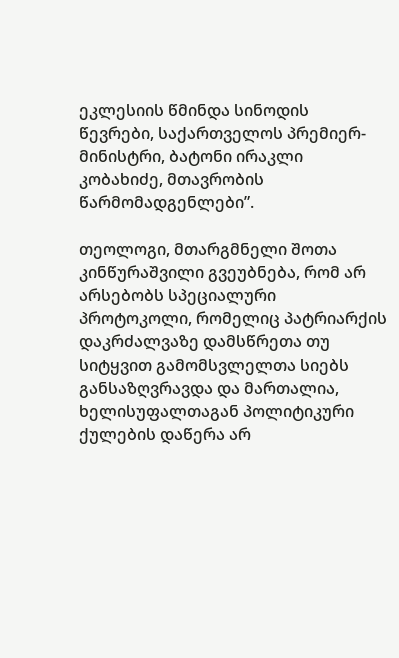ეკლესიის წმინდა სინოდის წევრები, საქართველოს პრემიერ-მინისტრი, ბატონი ირაკლი კობახიძე, მთავრობის წარმომადგენლები”.

თეოლოგი, მთარგმნელი შოთა კინწურაშვილი გვეუბნება, რომ არ არსებობს სპეციალური პროტოკოლი, რომელიც პატრიარქის დაკრძალვაზე დამსწრეთა თუ სიტყვით გამომსვლელთა სიებს განსაზღვრავდა და მართალია, ხელისუფალთაგან პოლიტიკური ქულების დაწერა არ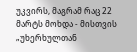უკვირს, მაგრამ რაც 22 მარტს მოხდა - მისთვის „უხერხულთან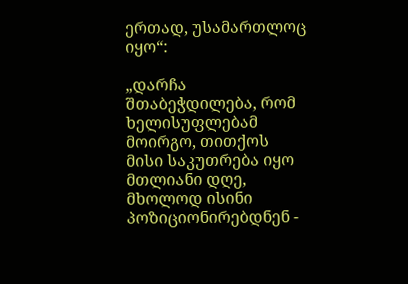ერთად, უსამართლოც იყო“:

„დარჩა შთაბეჭდილება, რომ ხელისუფლებამ მოირგო, თითქოს მისი საკუთრება იყო მთლიანი დღე, მხოლოდ ისინი პოზიციონირებდნენ -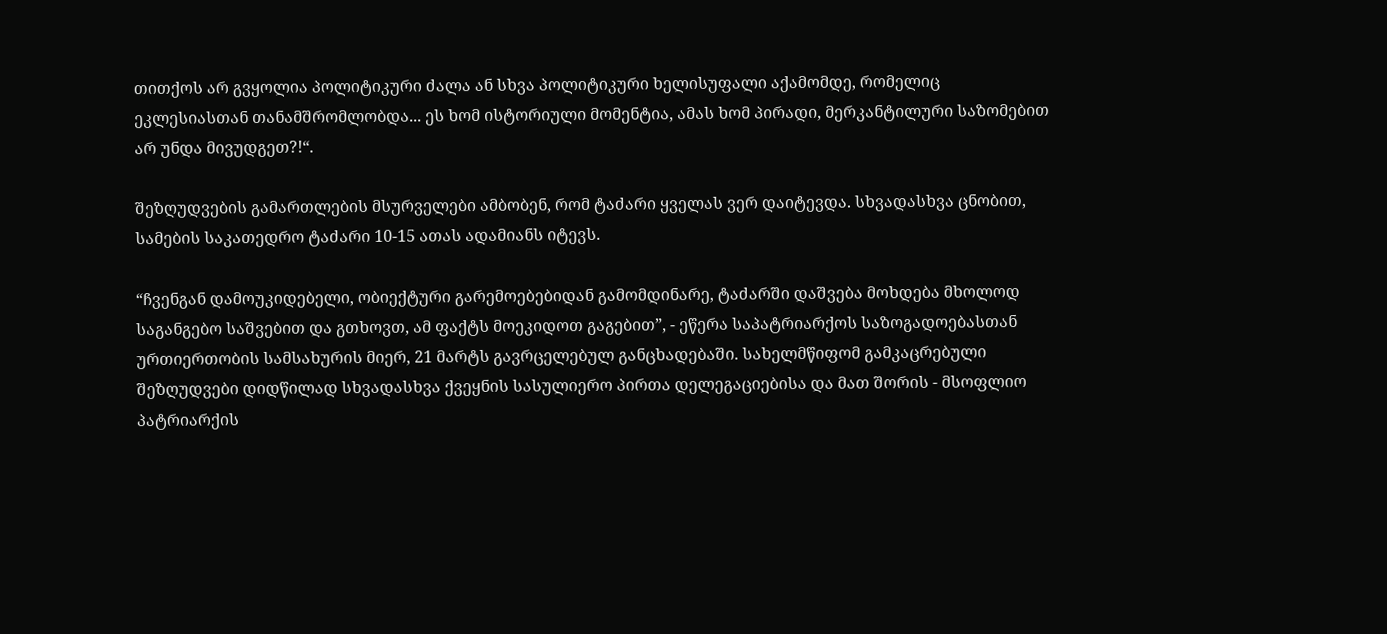თითქოს არ გვყოლია პოლიტიკური ძალა ან სხვა პოლიტიკური ხელისუფალი აქამომდე, რომელიც ეკლესიასთან თანამშრომლობდა... ეს ხომ ისტორიული მომენტია, ამას ხომ პირადი, მერკანტილური საზომებით არ უნდა მივუდგეთ?!“.

შეზღუდვების გამართლების მსურველები ამბობენ, რომ ტაძარი ყველას ვერ დაიტევდა. სხვადასხვა ცნობით, სამების საკათედრო ტაძარი 10-15 ათას ადამიანს იტევს.

“ჩვენგან დამოუკიდებელი, ობიექტური გარემოებებიდან გამომდინარე, ტაძარში დაშვება მოხდება მხოლოდ საგანგებო საშვებით და გთხოვთ, ამ ფაქტს მოეკიდოთ გაგებით”, - ეწერა საპატრიარქოს საზოგადოებასთან ურთიერთობის სამსახურის მიერ, 21 მარტს გავრცელებულ განცხადებაში. სახელმწიფომ გამკაცრებული შეზღუდვები დიდწილად სხვადასხვა ქვეყნის სასულიერო პირთა დელეგაციებისა და მათ შორის - მსოფლიო პატრიარქის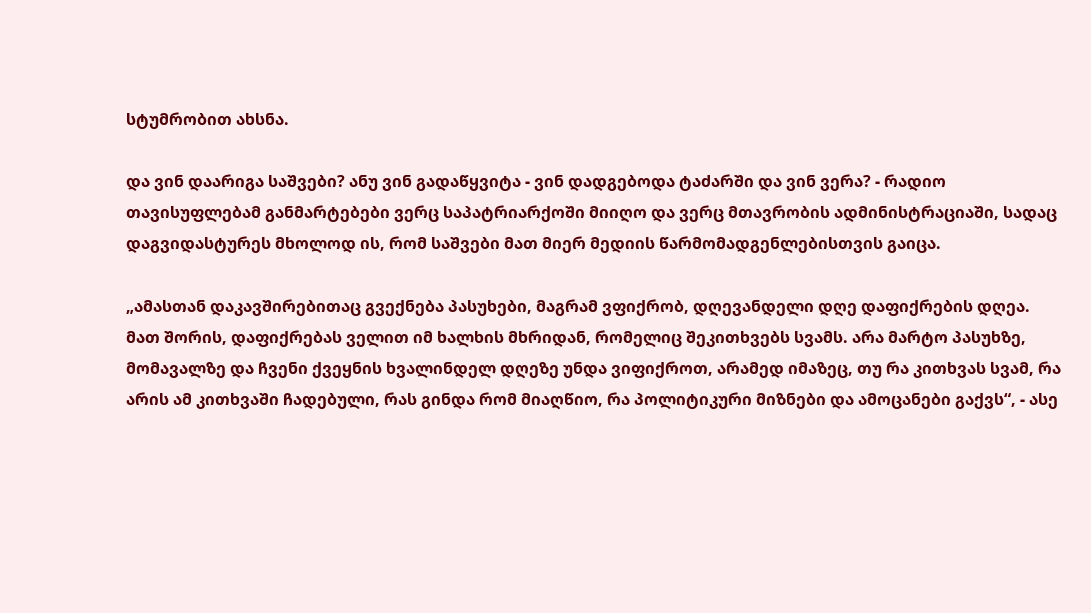სტუმრობით ახსნა.

და ვინ დაარიგა საშვები? ანუ ვინ გადაწყვიტა - ვინ დადგებოდა ტაძარში და ვინ ვერა? - რადიო თავისუფლებამ განმარტებები ვერც საპატრიარქოში მიიღო და ვერც მთავრობის ადმინისტრაციაში, სადაც დაგვიდასტურეს მხოლოდ ის, რომ საშვები მათ მიერ მედიის წარმომადგენლებისთვის გაიცა.

„ამასთან დაკავშირებითაც გვექნება პასუხები, მაგრამ ვფიქრობ, დღევანდელი დღე დაფიქრების დღეა. მათ შორის, დაფიქრებას ველით იმ ხალხის მხრიდან, რომელიც შეკითხვებს სვამს. არა მარტო პასუხზე, მომავალზე და ჩვენი ქვეყნის ხვალინდელ დღეზე უნდა ვიფიქროთ, არამედ იმაზეც, თუ რა კითხვას სვამ, რა არის ამ კითხვაში ჩადებული, რას გინდა რომ მიაღწიო, რა პოლიტიკური მიზნები და ამოცანები გაქვს“, - ასე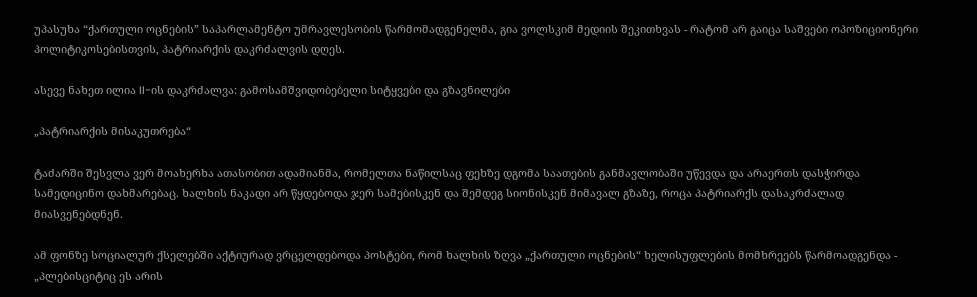უპასუხა “ქართული ოცნების” საპარლამენტო უმრავლესობის წარმომადგენელმა, გია ვოლსკიმ მედიის შეკითხვას - რატომ არ გაიცა საშვები ოპოზიციონერი პოლიტიკოსებისთვის, პატრიარქის დაკრძალვის დღეს.

ასევე ნახეთ ილია II-ის დაკრძალვა: გამოსამშვიდობებელი სიტყვები და გზავნილები

„პატრიარქის მისაკუთრება“

ტაძარში შესვლა ვერ მოახერხა ათასობით ადამიანმა, რომელთა ნაწილსაც ფეხზე დგომა საათების განმავლობაში უწევდა და არაერთს დასჭირდა სამედიცინო დახმარებაც. ხალხის ნაკადი არ წყდებოდა ჯერ სამებისკენ და შემდეგ სიონისკენ მიმავალ გზაზე, როცა პატრიარქს დასაკრძალად მიასვენებდნენ.

ამ ფონზე სოციალურ ქსელებში აქტიურად ვრცელდებოდა პოსტები, რომ ხალხის ზღვა „ქართული ოცნების“ ხელისუფლების მომხრეებს წარმოადგენდა - „პლებისციტიც ეს არის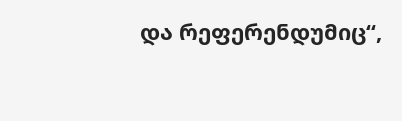და რეფერენდუმიც“,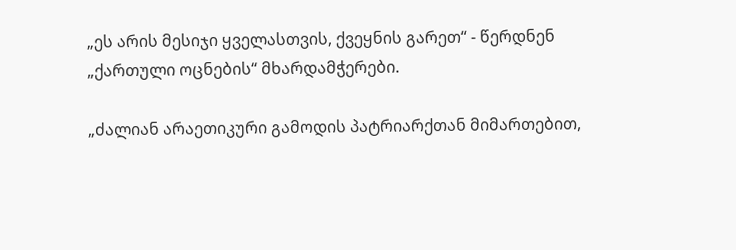„ეს არის მესიჯი ყველასთვის, ქვეყნის გარეთ“ - წერდნენ „ქართული ოცნების“ მხარდამჭერები.

„ძალიან არაეთიკური გამოდის პატრიარქთან მიმართებით,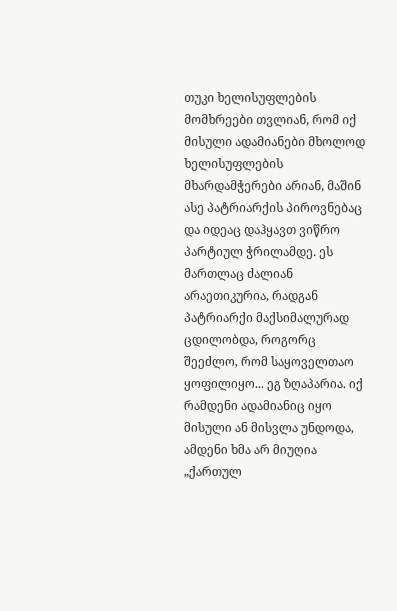თუკი ხელისუფლების მომხრეები თვლიან, რომ იქ მისული ადამიანები მხოლოდ ხელისუფლების მხარდამჭერები არიან, მაშინ ასე პატრიარქის პიროვნებაც და იდეაც დაჰყავთ ვიწრო პარტიულ ჭრილამდე. ეს მართლაც ძალიან არაეთიკურია, რადგან პატრიარქი მაქსიმალურად ცდილობდა, როგორც შეეძლო, რომ საყოველთაო ყოფილიყო... ეგ ზღაპარია. იქ რამდენი ადამიანიც იყო მისული ან მისვლა უნდოდა, ამდენი ხმა არ მიუღია „ქართულ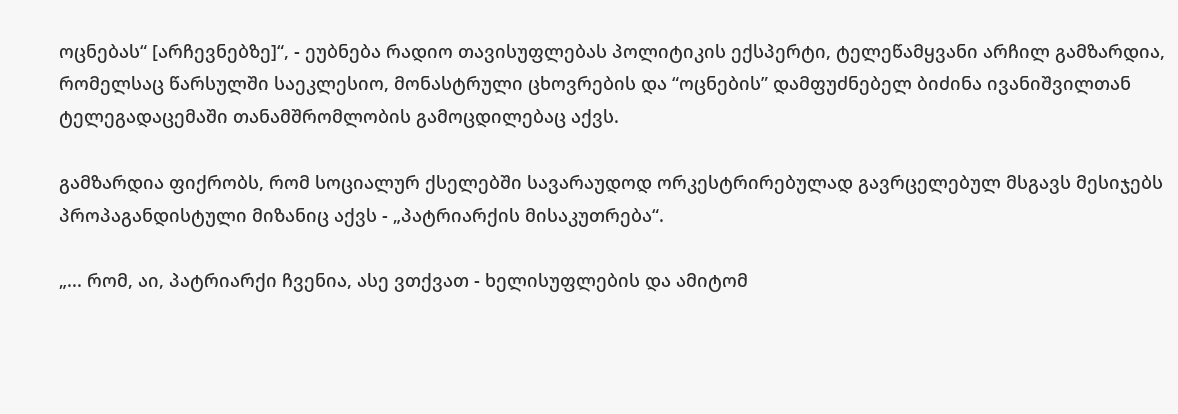ოცნებას“ [არჩევნებზე]“, - ეუბნება რადიო თავისუფლებას პოლიტიკის ექსპერტი, ტელეწამყვანი არჩილ გამზარდია, რომელსაც წარსულში საეკლესიო, მონასტრული ცხოვრების და “ოცნების” დამფუძნებელ ბიძინა ივანიშვილთან ტელეგადაცემაში თანამშრომლობის გამოცდილებაც აქვს.

გამზარდია ფიქრობს, რომ სოციალურ ქსელებში სავარაუდოდ ორკესტრირებულად გავრცელებულ მსგავს მესიჯებს პროპაგანდისტული მიზანიც აქვს - „პატრიარქის მისაკუთრება“.

„... რომ, აი, პატრიარქი ჩვენია, ასე ვთქვათ - ხელისუფლების და ამიტომ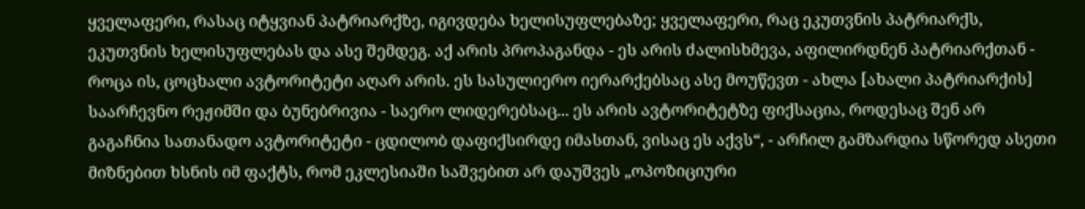ყველაფერი, რასაც იტყვიან პატრიარქზე, იგივდება ხელისუფლებაზე; ყველაფერი, რაც ეკუთვნის პატრიარქს, ეკუთვნის ხელისუფლებას და ასე შემდეგ. აქ არის პროპაგანდა - ეს არის ძალისხმევა, აფილირდნენ პატრიარქთან - როცა ის, ცოცხალი ავტორიტეტი აღარ არის. ეს სასულიერო იერარქებსაც ასე მოუწევთ - ახლა [ახალი პატრიარქის] საარჩევნო რეჟიმში და ბუნებრივია - საერო ლიდერებსაც... ეს არის ავტორიტეტზე ფიქსაცია, როდესაც შენ არ გაგაჩნია სათანადო ავტორიტეტი - ცდილობ დაფიქსირდე იმასთან, ვისაც ეს აქვს“, - არჩილ გამზარდია სწორედ ასეთი მიზნებით ხსნის იმ ფაქტს, რომ ეკლესიაში საშვებით არ დაუშვეს „ოპოზიციური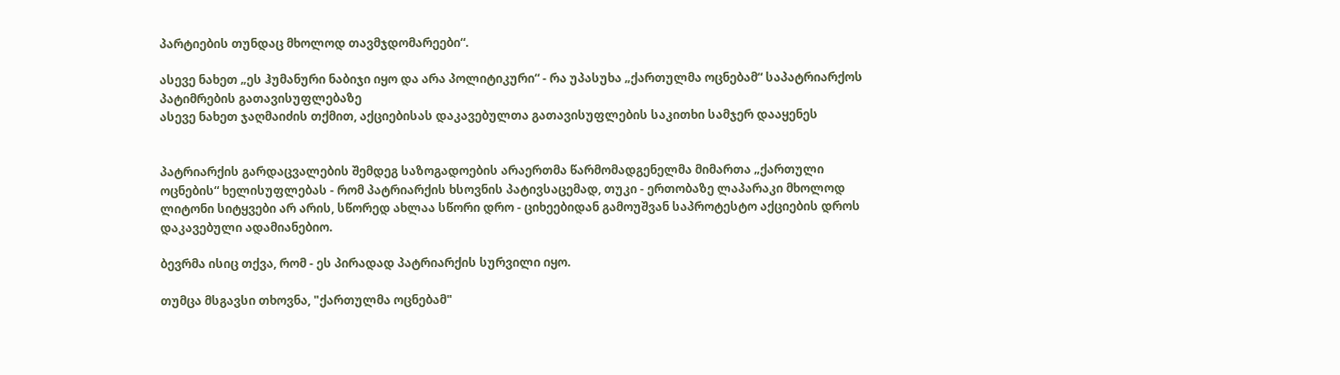პარტიების თუნდაც მხოლოდ თავმჯდომარეები“.

ასევე ნახეთ „ეს ჰუმანური ნაბიჯი იყო და არა პოლიტიკური“ - რა უპასუხა „ქართულმა ოცნებამ“ საპატრიარქოს პატიმრების გათავისუფლებაზე
ასევე ნახეთ ჯაღმაიძის თქმით, აქციებისას დაკავებულთა გათავისუფლების საკითხი სამჯერ დააყენეს


პატრიარქის გარდაცვალების შემდეგ საზოგადოების არაერთმა წარმომადგენელმა მიმართა „ქართული ოცნების“ ხელისუფლებას - რომ პატრიარქის ხსოვნის პატივსაცემად, თუკი - ერთობაზე ლაპარაკი მხოლოდ ლიტონი სიტყვები არ არის, სწორედ ახლაა სწორი დრო - ციხეებიდან გამოუშვან საპროტესტო აქციების დროს დაკავებული ადამიანებიო.

ბევრმა ისიც თქვა, რომ - ეს პირადად პატრიარქის სურვილი იყო.

თუმცა მსგავსი თხოვნა, "ქართულმა ოცნებამ"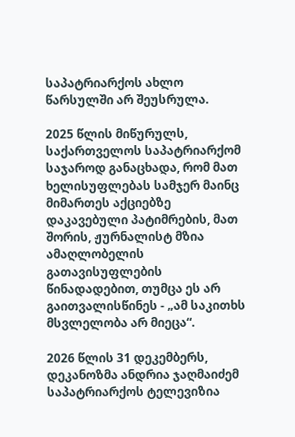საპატრიარქოს ახლო წარსულში არ შეუსრულა.

2025 წლის მიწურულს, საქართველოს საპატრიარქომ საჯაროდ განაცხადა, რომ მათ ხელისუფლებას სამჯერ მაინც მიმართეს აქციებზე დაკავებული პატიმრების, მათ შორის, ჟურნალისტ მზია ამაღლობელის გათავისუფლების წინადადებით, თუმცა ეს არ გაითვალისწინეს - „ამ საკითხს მსვლელობა არ მიეცა“.

2026 წლის 31 დეკემბერს, დეკანოზმა ანდრია ჯაღმაიძემ საპატრიარქოს ტელევიზია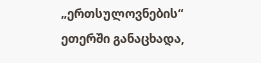„ერთსულოვნების“ ეთერში განაცხადა,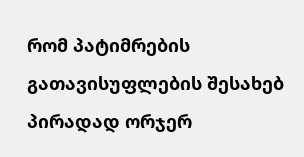რომ პატიმრების გათავისუფლების შესახებ პირადად ორჯერ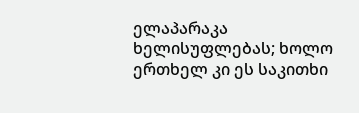ელაპარაკა ხელისუფლებას; ხოლო ერთხელ კი ეს საკითხი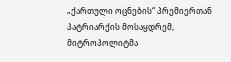„ქართული ოცნების“ პრემიერთან პატრიარქის მოსაყდრემ, მიტროპოლიტმა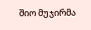შიო მუჯირმა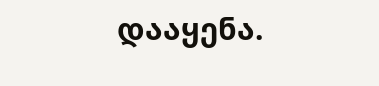დააყენა.